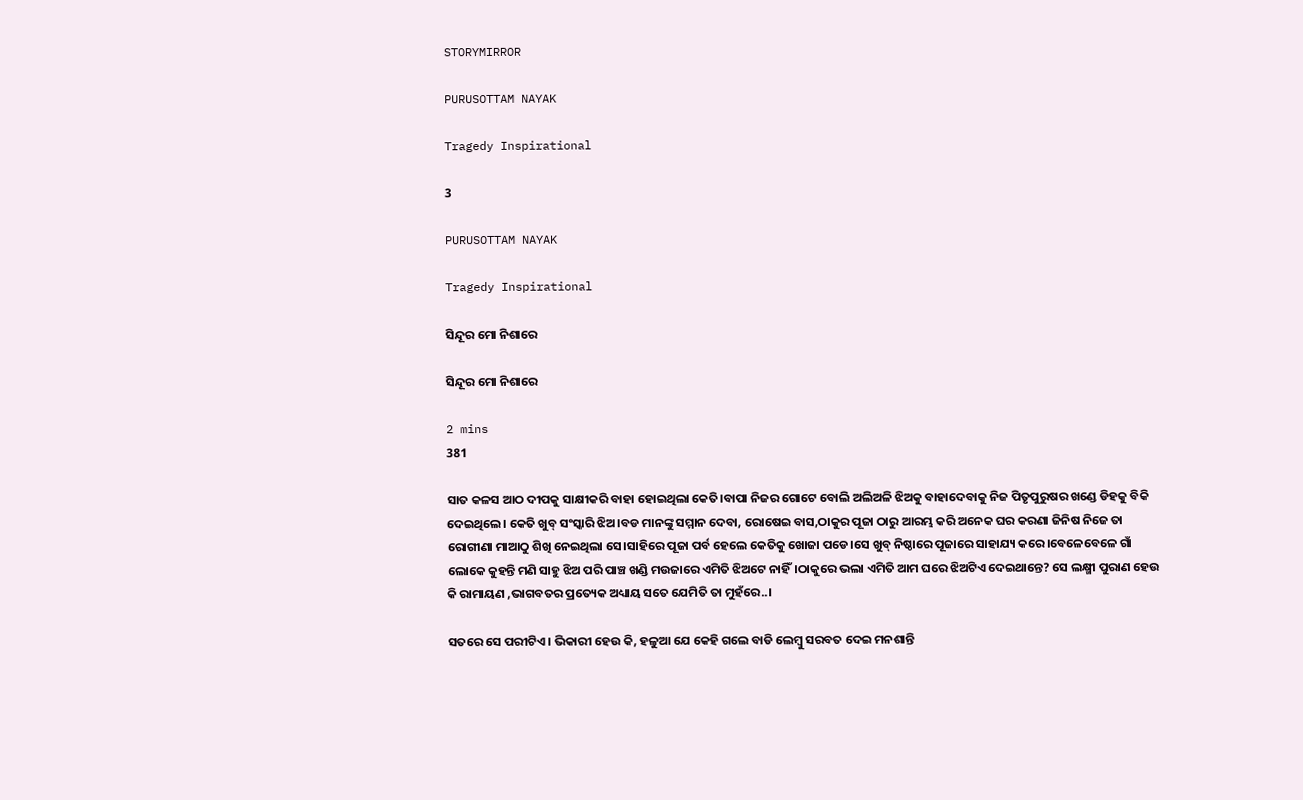STORYMIRROR

PURUSOTTAM NAYAK

Tragedy Inspirational

3

PURUSOTTAM NAYAK

Tragedy Inspirational

ସିନ୍ଦୂର ମୋ ନିଶାରେ

ସିନ୍ଦୂର ମୋ ନିଶାରେ

2 mins
381

ସାତ କଳସ ଆଠ ଦୀପକୁ ସାକ୍ଷୀକରି ବାହା ହୋଇଥିଲା କେତି।ବାପା ନିଜର ଗୋଟେ ବୋଲି ଅଲିଅଳି ଝିଅକୁ ବାହାଦେବାକୁ ନିଜ ପିତୃପୁରୁଷର ଖଣ୍ଡେ ଡିହକୁ ବିକି ଦେଇଥିଲେ। କେତି ଖୁବ୍ ସଂସ୍କାରି ଝିଅ।ବଡ ମାନଙ୍କୁ ସମ୍ମାନ ଦେବା, ରୋଷେଇ ବାସ,ଠାକୁର ପୂଜା ଠାରୁ ଆରମ୍ଭ କରି ଅନେକ ଘର କରଣା ଜିନିଷ ନିଜେ ତା ରୋଗୀଣା ମାଆଠୁ ଶିଖି ନେଇଥିଲା ସେ।ସାହିରେ ପୂଜା ପର୍ବ ହେଲେ କେତିକୁ ଖୋଜା ପଡେ।ସେ ଖୁବ୍ ନିଷ୍ଠାରେ ପୂଜାରେ ସାହାଯ୍ୟ କରେ।ବେଳେବେଳେ ଗାଁ ଲୋକେ କୁହନ୍ତି ମଣି ସାହୁ ଝିଅ ପରି ପାଞ୍ଚ ଖଣ୍ଡି ମଉଜାରେ ଏମିତି ଝିଅଟେ ନାହିଁ।ଠାକୁରେ ଭଲା ଏମିତି ଆମ ଘରେ ଝିଅଟିଏ ଦେଇଥାନ୍ତେ? ସେ ଲକ୍ଷ୍ମୀ ପୁରାଣ ହେଉ କି ରାମାୟଣ ,ଭାଗବତର ପ୍ରତ୍ୟେକ ଅଧ୍ୟାୟ ସତେ ଯେମିତି ତା ମୁହଁରେ..।

ସତରେ ସେ ପରୀଟିଏ। ଭିକାରୀ ହେଉ କି, ହଳୁଆ ଯେ କେହି ଗଲେ ବାଡି ଲେମ୍ବୁ ସରବତ ଦେଇ ମନଶାନ୍ତି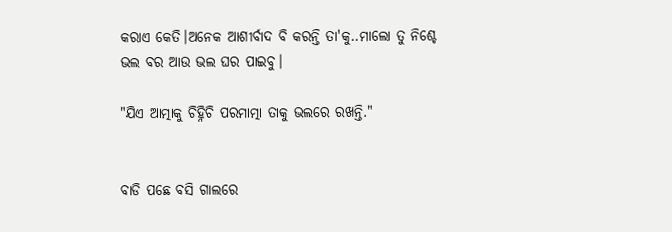କରାଏ କେତି।ଅନେକ ଆଶୀର୍ବାଦ ବି କରନ୍ତି ତା'କୁ..ମାଲୋ ତୁ ନିଶ୍ଚେ ଭଲ ବର ଆଉ ଭଲ ଘର ପାଇବୁ।

"ଯିଏ ଆତ୍ମାକୁ ଚିହ୍ନିଚି ପରମାତ୍ମା ତାକୁ ଭଲରେ ରଖନ୍ତି."


ବାଡି ପଛେ ବସି ଗାଲରେ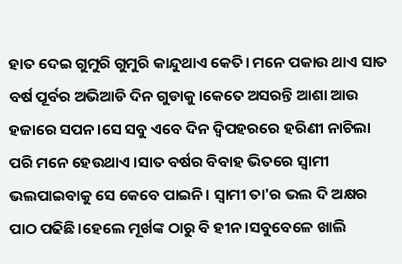ହାତ ଦେଇ ଗୁମୁରି ଗୁମୁରି କାନ୍ଦୁଥାଏ କେତି। ମନେ ପକାଉ ଥାଏ ସାତ ବର୍ଷ ପୂର୍ବର ଅଭିଆଡି ଦିନ ଗୁଡାକୁ।କେତେ ଅସରନ୍ତି ଆଶା ଆଉ ହଜାରେ ସପନ।ସେ ସବୁ ଏବେ ଦିନ ଦ୍ବିପହରରେ ହରିଣୀ ନାଚିଲା ପରି ମନେ ହେଉଥାଏ ।ସାତ ବର୍ଷର ବିବାହ ଭିତରେ ସ୍ଵାମୀ ଭଲପାଇବାକୁ ସେ କେବେ ପାଇନି। ସ୍ଵାମୀ ତା'ର ଭଲ ଦି ଅକ୍ଷର ପାଠ ପଢିଛି।ହେଲେ ମୂର୍ଖଙ୍କ ଠାରୁ ବି ହୀନ।ସବୁବେଳେ ଖାଲି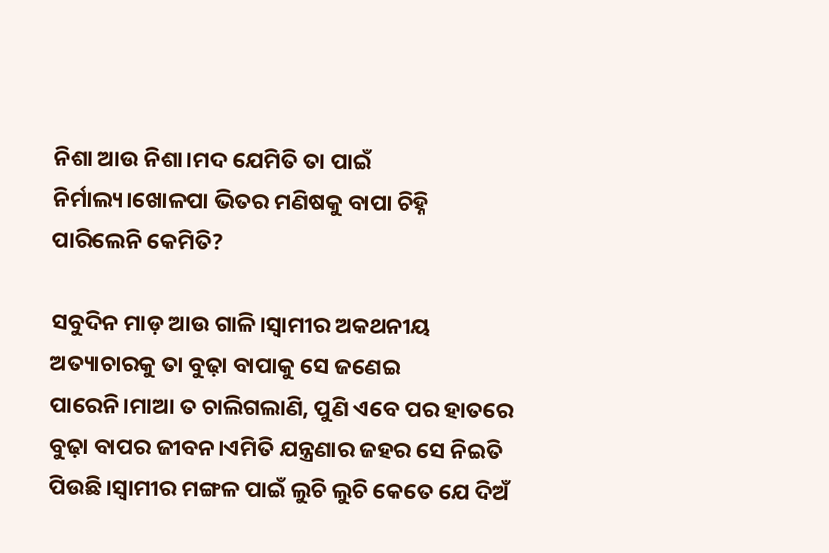ନିଶା ଆଉ ନିଶା।ମଦ ଯେମିତି ତା ପାଇଁ ନିର୍ମାଲ୍ୟ।ଖୋଳପା ଭିତର ମଣିଷକୁ ବାପା ଚିହ୍ନି ପାରିଲେନି କେମିତି?

ସବୁଦିନ ମାଡ଼ ଆଉ ଗାଳି।ସ୍ଵାମୀର ଅକଥନୀୟ ଅତ୍ୟାଚାରକୁ ତା ବୁଢ଼ା ବାପାକୁ ସେ ଜଣେଇ ପାରେନି।ମାଆ ତ ଚାଲିଗଲାଣି, ପୁଣି ଏବେ ପର ହାତରେ ବୁଢ଼ା ବାପର ଜୀବନ।ଏମିତି ଯନ୍ତ୍ରଣାର ଜହର ସେ ନିଇତି ପିଉଛି।ସ୍ଵାମୀର ମଙ୍ଗଳ ପାଇଁ ଲୁଚି ଲୁଚି କେତେ ଯେ ଦିଅଁ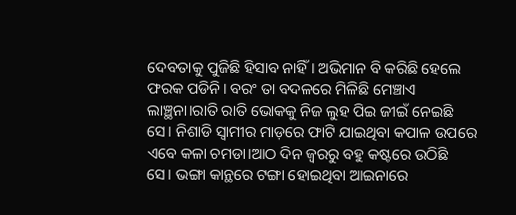ଦେବତାକୁ ପୁଜିଛି ହିସାବ ନାହିଁ। ଅଭିମାନ ବି କରିଛି ହେଲେ ଫରକ ପଡିନି। ବରଂ ତା ବଦଳରେ ମିଳିଛି ମେଞ୍ଚାଏ ଲାଞ୍ଛନା।ରାତି ରାତି ଭୋକକୁ ନିଜ ଲୁହ ପିଇ ଜୀଇଁ ନେଇଛି ସେ। ନିଶାଡି ସ୍ଵାମୀର ମାଡ଼ରେ ଫାଟି ଯାଇଥିବା କପାଳ ଉପରେ ଏବେ କଳା ଚମଡା।ଆଠ ଦିନ ଜ୍ଵରରୁ ବହୁ କଷ୍ଟରେ ଉଠିଛି ସେ। ଭଙ୍ଗା କାନ୍ଥରେ ଟଙ୍ଗା ହୋଇଥିବା ଆଇନାରେ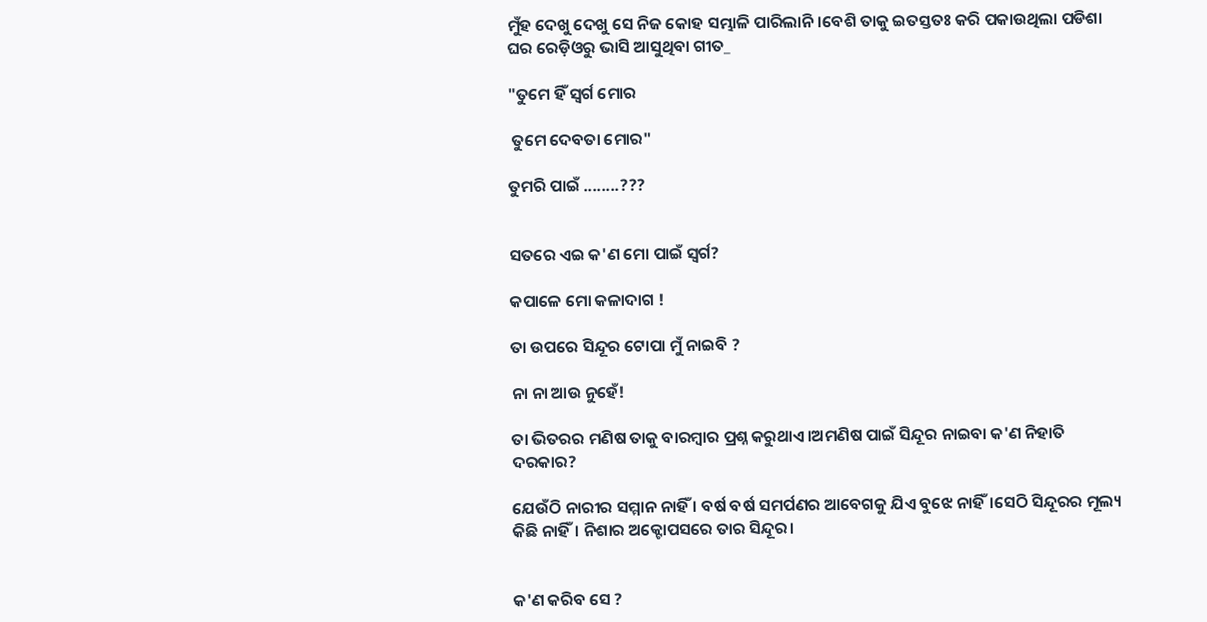ମୁଁହ ଦେଖୁ ଦେଖୁ ସେ ନିଜ କୋହ ସମ୍ଭାଳି ପାରିଲାନି।ବେଶି ତାକୁ ଇତସ୍ତତଃ କରି ପକାଉଥିଲା ପଡିଶା ଘର ରେଡ଼ିଓରୁ ଭାସି ଆସୁଥିବା ଗୀତ_

"ତୁମେ ହିଁ ସ୍ଵର୍ଗ ‌ମୋର

 ତୁମେ ଦେବତା ମୋର"

ତୁମରି ପାଇଁ ........???


ସତରେ ଏଇ କ'ଣ ମୋ ପାଇଁ ସ୍ଵର୍ଗ?

କପାଳେ ମୋ କଳାଦାଗ !

ତା ଉପରେ ସିନ୍ଦୂର ଟୋପା ମୁଁ ନାଇବି ?

ନା ନା ଆଉ ନୁହେଁ!

ତା ଭିତରର ମଣିଷ ତାକୁ ବାରମ୍ବାର ପ୍ରଶ୍ନ କରୁଥାଏ।ଅମଣିଷ ପାଇଁ ସିନ୍ଦୂର ନାଇବା କ'ଣ ନିହାତି ଦରକାର?

ଯେଉଁଠି ନାରୀର ସମ୍ମାନ ନାହିଁ । ବର୍ଷ ବର୍ଷ ସମର୍ପଣର ଆବେଗକୁ ଯିଏ ବୁଝେ ନାହିଁ।ସେଠି ସିନ୍ଦୂରର ମୂଲ୍ୟ କିଛି ନାହିଁ। ନିଶାର ଅକ୍ଟୋପସରେ ତାର ସିନ୍ଦୂର‌।


କ'ଣ କରିବ ସେ ?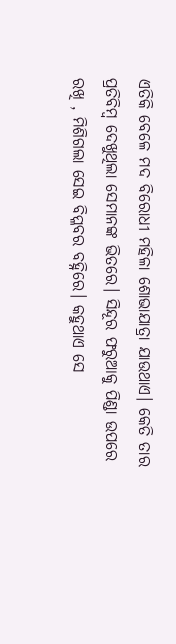ଏତିକି ବେଳେ ମଦ ବିରୋଧୀ ମହିଳା ଶୋଭାଯାତ୍ରା ଯାଉଥାଏ। କେତି ତାର ପ୍ରତିବିମ୍ଵ ଦେଖୁଥିଲା ସେମାନଙ୍କ ଭିତରେ। ସିନ୍ଦୂର ଫରୁଆକୁ ପିଣ୍ଡା ଉପରେ ରଖି , ମିଶିଗଲା ସେଇ ବିପ୍ଳବର ବହ୍ନିରେ। କହୁଥାଏ ସେ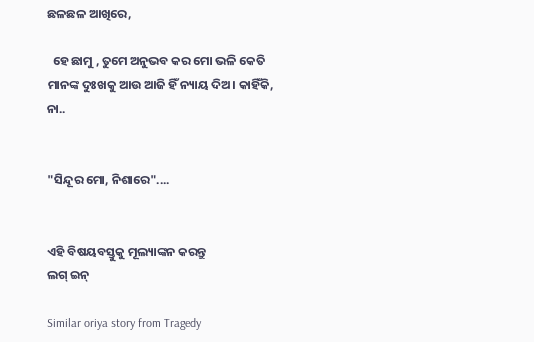ଛଳଛଳ ଆଖିରେ,

  ହେ ଛାମୁ , ତୁମେ ଅନୁଭବ କର ମୋ ଭଳି କେତି ମାନଙ୍କ ଦୁଃଖକୁ ଆଉ ଆଜି ହିଁ ନ୍ୟାୟ ଦିଅ। କାହିଁକି, ନା..


"ସିନ୍ଦୂର ମୋ, ନିଶାରେ"....


ଏହି ବିଷୟବସ୍ତୁକୁ ମୂଲ୍ୟାଙ୍କନ କରନ୍ତୁ
ଲଗ୍ ଇନ୍

Similar oriya story from Tragedy